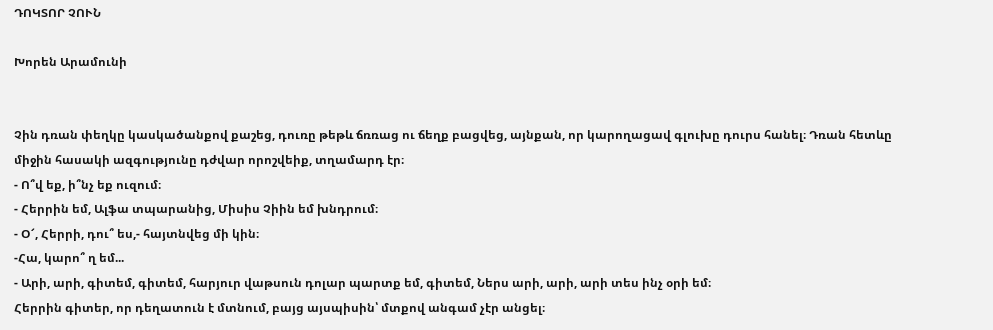ԴՈԿՏՈՐ ՉՈՒՆ

Խորեն Արամունի


Չին դռան փեղկը կասկածանքով քաշեց, դուռը թեթև ճռռաց ու ճեղք բացվեց, այնքան, որ կարողացավ գլուխը դուրս հանել։ Դռան հետևը միջին հասակի ազգությունը դժվար որոշվեիք, տղամարդ էր։
- Ո՞վ եք, ի՞նչ եք ուզում։
- Հերրին եմ, Ալֆա տպարանից, Միսիս Չիին եմ խնդրում։
- Օ՜, Հերրի, դու՞ ես,- հայտնվեց մի կին։
-Հա, կարո՞ ղ եմ...
- Արի, արի, գիտեմ, գիտեմ, հարյուր վաթսուն դոլար պարտք եմ, գիտեմ, Ներս արի, արի, արի տես ինչ օրի եմ։
Հերրին գիտեր, որ դեղատուն է մտնում, բայց այսպիսին՝ մտքով անգամ չէր անցել։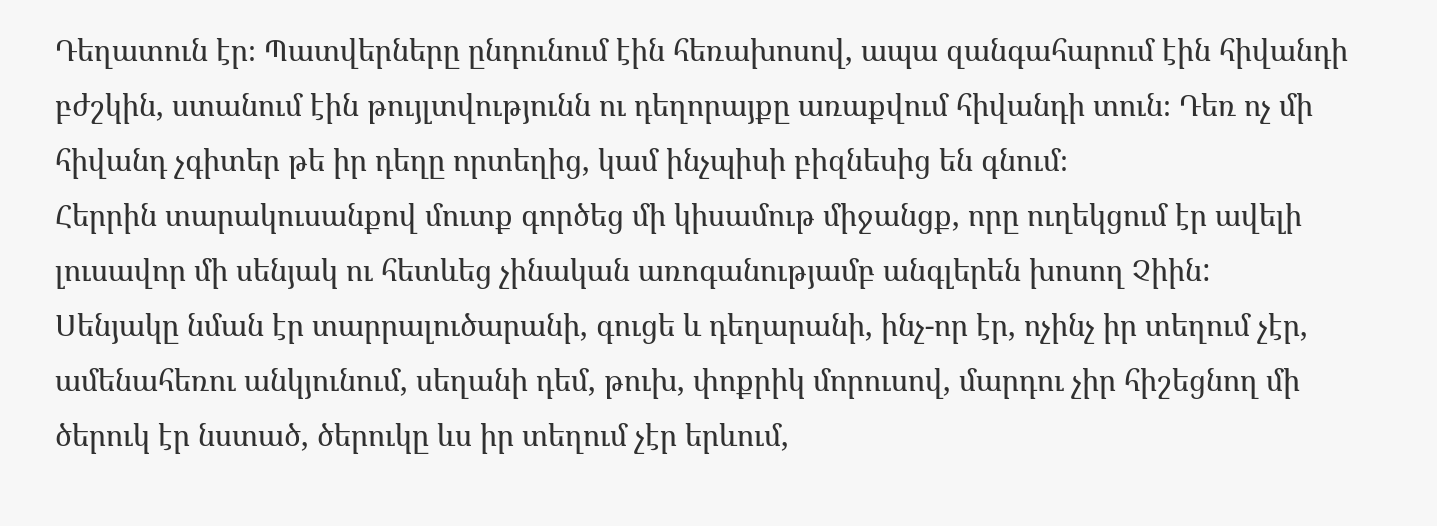Դեղատուն էր։ Պատվերները ընդունում էին հեռախոսով, ապա զանգահարում էին հիվանդի բժշկին, ստանում էին թույլտվությունն ու դեղորայքը առաքվում հիվանդի տուն։ Դեռ ոչ մի հիվանդ չգիտեր թե իր դեղը որտեղից, կամ ինչպիսի բիզնեսից են գնում։
Հերրին տարակուսանքով մուտք գործեց մի կիսամութ միջանցք, որը ուղեկցում էր ավելի լուսավոր մի սենյակ ու հետևեց չինական առոգանությամբ անգլերեն խոսող Չիին:
Սենյակը նման էր տարրալուծարանի, գուցե և դեղարանի, ինչ-որ էր, ոչինչ իր տեղում չէր, ամենահեռու անկյունում, սեղանի դեմ, թուխ, փոքրիկ մորուսով, մարդու չիր հիշեցնող մի ծերուկ էր նստած, ծերուկը ևս իր տեղում չէր երևում,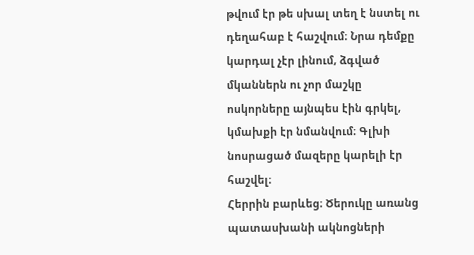թվում էր թե սխալ տեղ է նստել ու դեղահաբ է հաշվում։ Նրա դեմքը կարդալ չէր լինում, ձգված մկաններն ու չոր մաշկը ոսկորները այնպես էին գրկել, կմախքի էր նմանվում։ Գլխի նոսրացած մազերը կարելի էր հաշվել։
Հերրին բարևեց։ Ծերուկը առանց պատասխանի ակնոցների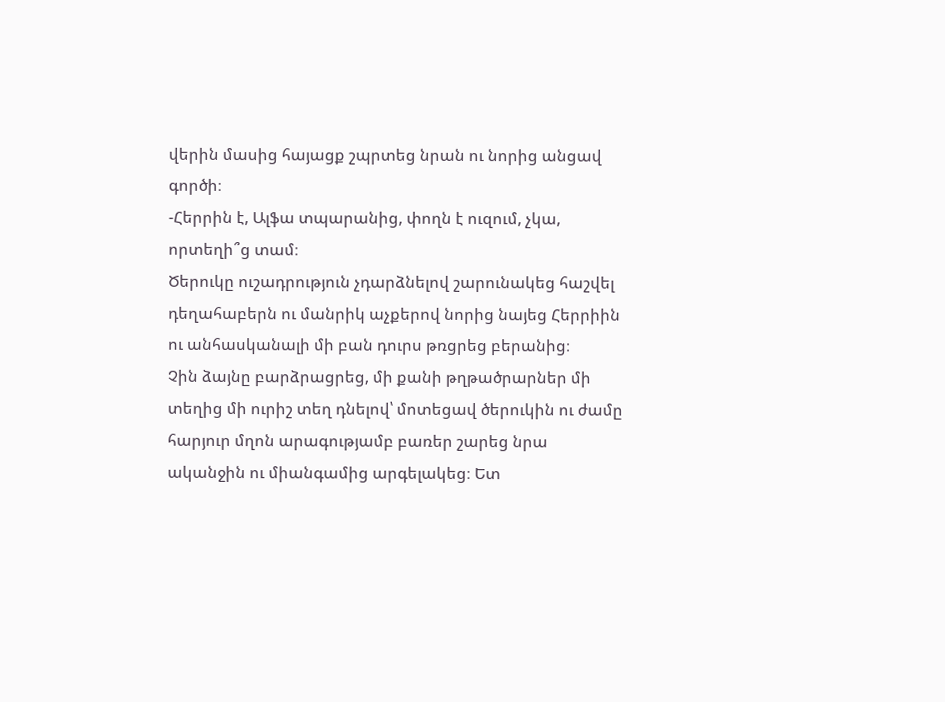վերին մասից հայացք շպրտեց նրան ու նորից անցավ գործի։
-Հերրին է, Ալֆա տպարանից, փողն է ուզում, չկա, որտեղի՞ց տամ։
Ծերուկը ուշադրություն չդարձնելով շարունակեց հաշվել դեղահաբերն ու մանրիկ աչքերով նորից նայեց Հերրիին ու անհասկանալի մի բան դուրս թռցրեց բերանից։
Չին ձայնը բարձրացրեց, մի քանի թղթածրարներ մի տեղից մի ուրիշ տեղ դնելով՝ մոտեցավ ծերուկին ու ժամը հարյուր մղոն արագությամբ բառեր շարեց նրա ականջին ու միանգամից արգելակեց։ Ետ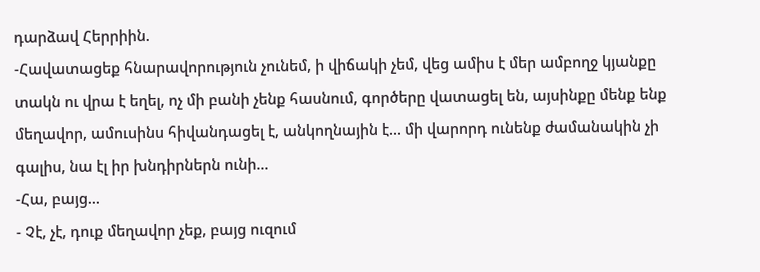դարձավ Հերրիին.
-Հավատացեք հնարավորություն չունեմ, ի վիճակի չեմ, վեց ամիս է մեր ամբողջ կյանքը տակն ու վրա է եղել, ոչ մի բանի չենք հասնում, գործերը վատացել են, այսինքը մենք ենք մեղավոր, ամուսինս հիվանդացել է, անկողնային է... մի վարորդ ունենք ժամանակին չի գալիս, նա էլ իր խնդիրներն ունի...
-Հա, բայց...
- Չէ, չէ, դուք մեղավոր չեք, բայց ուզում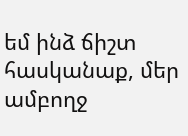եմ ինձ ճիշտ հասկանաք, մեր ամբողջ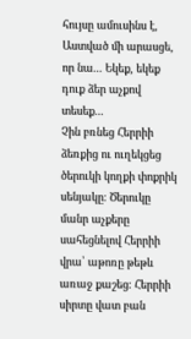հույսը ամուսինս է, Աստված մի արասցե, որ նա... Եկեք, եկեք դուք ձեր աչքով տեսեք...
Չին բռնեց Հերրիի ձեռքից ու ուղեկցեց ծերուկի կողքի փոքրիկ սենյակը։ Ծերուկը մանր աչքերը սահեցնելով Հերրիի վրա՝ աթոռը թեթև առաջ քաշեց։ Հերրիի սիրտը վատ բան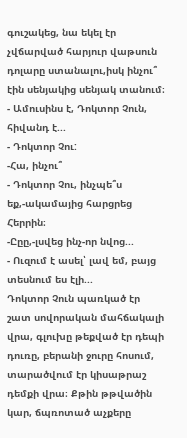գուշակեց, նա եկել էր չվճարված հարյուր վաթսուն դոլարը ստանալու,իսկ ինչու՞ էին սենյակից սենյակ տանում։
- Ամուսինս է, Դոկտոր Չուն, հիվանդ է...
- Դոկտոր Չու:
-Հա, ինչու՞
- Դոկտոր Չու, ինչպե՞ս եք,-ակամայից հարցրեց Հերրին։
-Ըըը,-լսվեց ինչ-որ նվոց...
- Ուզում է ասել՝ լավ եմ, բայց տեսնում ես էլի...
Դոկտոր Չուն պառկած էր շատ սովորական մահճակալի վրա, գլուխը թեքված էր դեպի դուռը, բերանի ջուրը հոսում, տարածվում էր կիսաթրաշ դեմքի վրա։ Քթին թթվածին կար, ճպռոտած աչքերը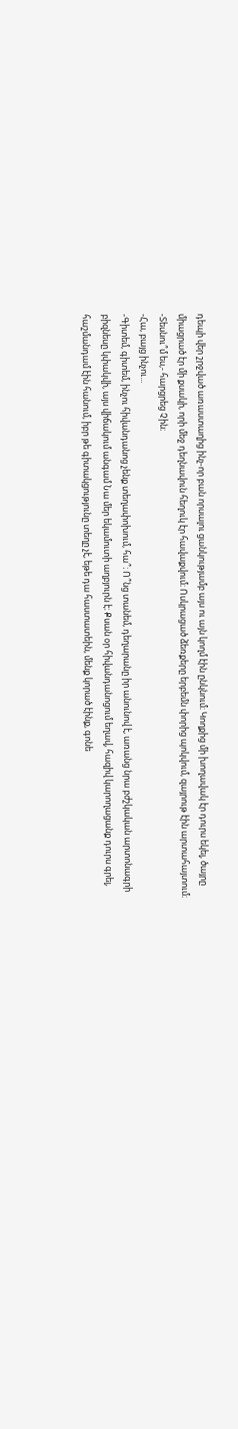դեպի վեր շրջված առաստաղից ինչ-որ բան որսալու ցանկությամբ այս ու այն կողմ էին ընկնում։ Կողքից մի խողավակ էր դուրս եկել, ծայրը միացրած էր մի քսակի, որի մեջ դեղնավուն հեղուկ էր հավաքվում։ Ոսկրացած ձեռքերը երբեմն փորից պոկվում, զայրութ էին արտահայտում։
-Տեսնու՞մ ես,- հարցրեց Չին։
-Հա, բայց ինչու...
-Գիտեմ, գիտեմ, ինչու հիվանդանոց չենք տեղափոխում, հա՞։ Ո՞նց տանեմ, դեղարանը իր անունով է, առանց նրա բժշկական արտոնագրի բիզնեսը կփակվի, այս վիճակում անգամ Նա մեր եկամուտի աղբյուրն է։ Քսան օր հիվանդանոցում եղավ, հազիվ կարողացանք դուրս գրել, հաշմանդամ էին հանում, իբր թե գիտակցությունը տեղը չէ, եթե դա հաստատեին, մենք կորած էինք, գոնե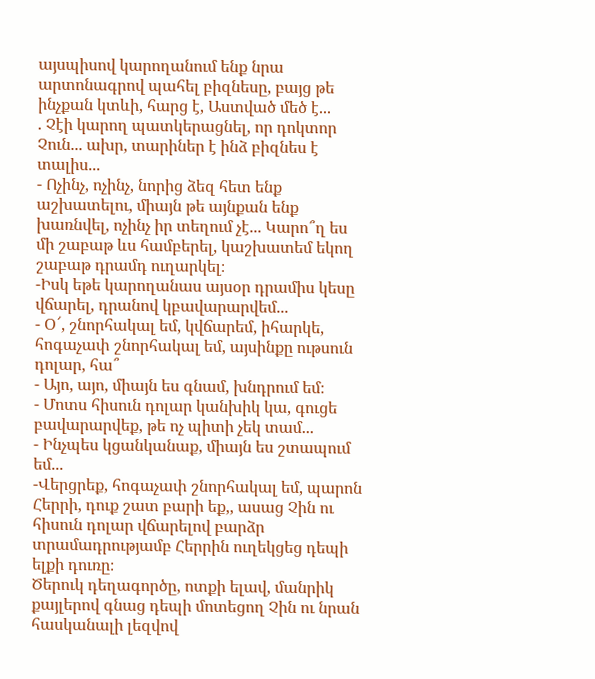այսպիսով կարողանում ենք նրա արտոնագրով պահել բիզնեսը, բայց թե ինչքան կտևի, հարց է, Աստված մեծ է...
. Չէի կարող պատկերացնել, որ դոկտոր Չուն... ախր, տարիներ է ինձ բիզնես է տալիս...
- Ոչինչ, ոչինչ, նորից ձեզ հետ ենք աշխատելու, միայն թե այնքան ենք խառնվել, ոչինչ իր տեղում չէ... Կարո՞ղ ես մի շաբաթ ևս համբերել, կաշխատեմ եկող շաբաթ դրամդ ուղարկել։
-Իսկ եթե կարողանաս այսօր դրամիս կեսը վճարել, դրանով կբավարարվեմ...
- Օ՜, շնորհակալ եմ, կվճարեմ, իհարկե, հոգաչափ շնորհակալ եմ, այսինքը ութսուն դոլար, հա՞
- Այո, այո, միայն ես գնամ, խնդրում եմ։
- Մոտս հիսուն դոլար կանխիկ կա, գուցե բավարարվեք, թե ոչ պիտի չեկ տամ...
- Ինչպես կցանկանաք, միայն ես շտապում եմ...
-Վերցրեք, հոգաչափ շնորհակալ եմ, պարոն Հերրի, դուք շատ բարի եք,, ասաց Չին ու հիսուն դոլար վճարելով բարձր տրամադրությամբ Հերրին ուղեկցեց դեպի ելքի դուռը։
Ծերուկ դեղագործը, ոտքի ելավ, մանրիկ քայլերով գնաց դեպի մոտեցող Չին ու նրան հասկանալի լեզվով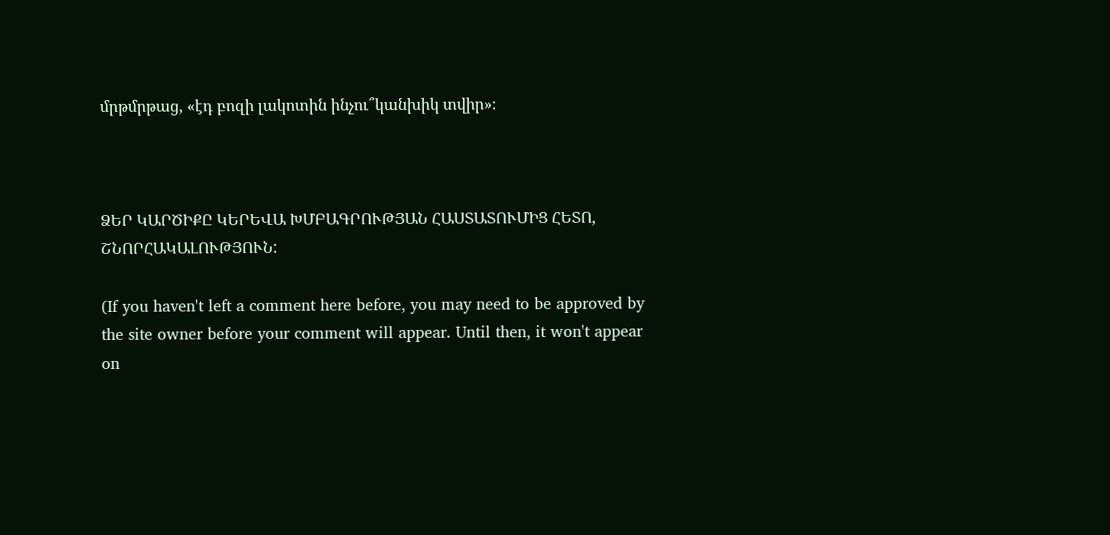մրթմրթաց, «էդ բոզի լակոտին ինչու՞կանխիկ տվիր»։



ՁԵՐ ԿԱՐԾԻՔԸ ԿԵՐԵՎԱ ԽՄԲԱԳՐՈՒԹՅԱՆ ՀԱՍՏԱՏՈՒՄԻՑ ՀԵՏՈ, ՇՆՈՐՀԱԿԱԼՈՒԹՅՈՒՆ:

(If you haven't left a comment here before, you may need to be approved by the site owner before your comment will appear. Until then, it won't appear on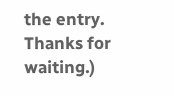the entry. Thanks for waiting.)